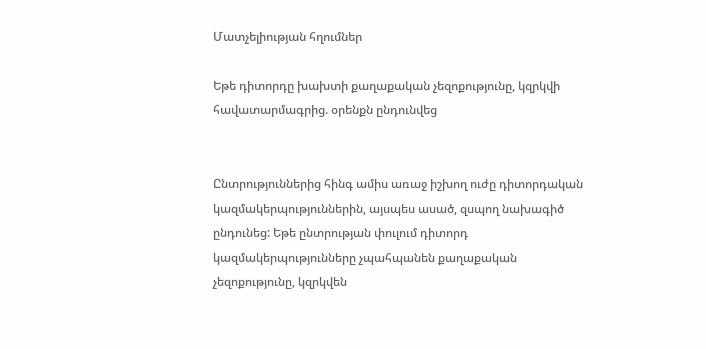Մատչելիության հղումներ

Եթե դիտորդը խախտի քաղաքական չեզոքությունը, կզրկվի հավատարմագրից. օրենքն ընդունվեց


Ընտրություններից հինգ ամիս առաջ իշխող ուժը դիտորդական կազմակերպություններին, այսպես ասած, զսպող նախագիծ ընդունեց: Եթե ընտրության փուլում դիտորդ կազմակերպությունները չպահպանեն քաղաքական չեզոքությունը, կզրկվեն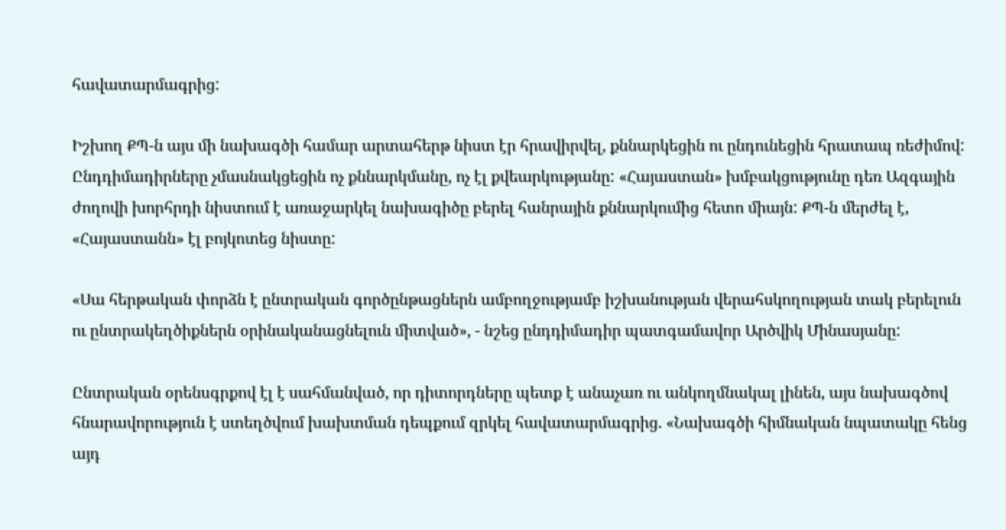հավատարմագրից:

Իշխող ՔՊ-ն այս մի նախագծի համար արտահերթ նիստ էր հրավիրվել, քննարկեցին ու ընդունեցին հրատապ ռեժիմով: Ընդդիմադիրները չմասնակցեցին ոչ քննարկմանը, ոչ էլ քվեարկությանը: «Հայաստան» խմբակցությունը դեռ Ազգային ժողովի խորհրդի նիստում է առաջարկել նախագիծը բերել հանրային քննարկումից հետո միայն: ՔՊ-ն մերժել է, «Հայաստանն» էլ բոյկոտեց նիստը:

«Սա հերթական փորձն է ընտրական գործընթացներն ամբողջությամբ իշխանության վերահսկողության տակ բերելուն ու ընտրակեղծիքներն օրինականացնելուն միտված», - նշեց ընդդիմադիր պատգամավոր Արծվիկ Մինասյանը:

Ընտրական օրենսգրքով էլ է սահմանված, որ դիտորդները պետք է անաչառ ու անկողմնակալ լինեն, այս նախագծով հնարավորություն է ստեղծվում խախտման դեպքում զրկել հավատարմագրից. «Նախագծի հիմնական նպատակը հենց այդ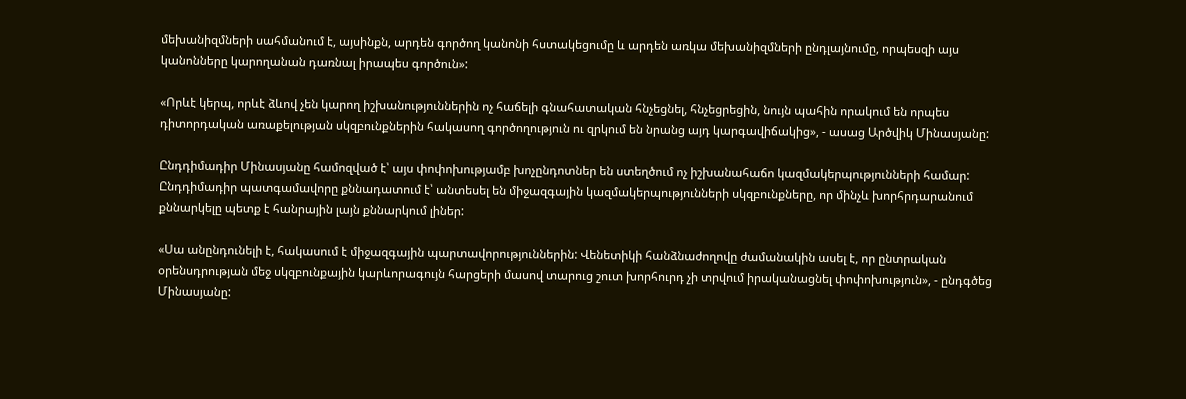մեխանիզմների սահմանում է, այսինքն, արդեն գործող կանոնի հստակեցումը և արդեն առկա մեխանիզմների ընդլայնումը, որպեսզի այս կանոնները կարողանան դառնալ իրապես գործուն»:

«Որևէ կերպ, որևէ ձևով չեն կարող իշխանություններին ոչ հաճելի գնահատական հնչեցնել, հնչեցրեցին, նույն պահին որակում են որպես դիտորդական առաքելության սկզբունքներին հակասող գործողություն ու զրկում են նրանց այդ կարգավիճակից», - ասաց Արծվիկ Մինասյանը:

Ընդդիմադիր Մինասյանը համոզված է՝ այս փոփոխությամբ խոչընդոտներ են ստեղծում ոչ իշխանահաճո կազմակերպությունների համար: Ընդդիմադիր պատգամավորը քննադատում է՝ անտեսել են միջազգային կազմակերպությունների սկզբունքները, որ մինչև խորհրդարանում քննարկելը պետք է հանրային լայն քննարկում լիներ:

«Սա անընդունելի է, հակասում է միջազգային պարտավորություններին: Վենետիկի հանձնաժողովը ժամանակին ասել է, որ ընտրական օրենսդրության մեջ սկզբունքային կարևորագույն հարցերի մասով տարուց շուտ խորհուրդ չի տրվում իրականացնել փոփոխություն», - ընդգծեց Մինասյանը: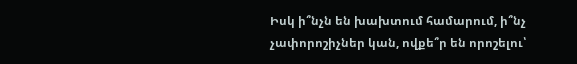Իսկ ի՞նչն են խախտում համարում, ի՞նչ չափորոշիչներ կան, ովքե՞ր են որոշելու՝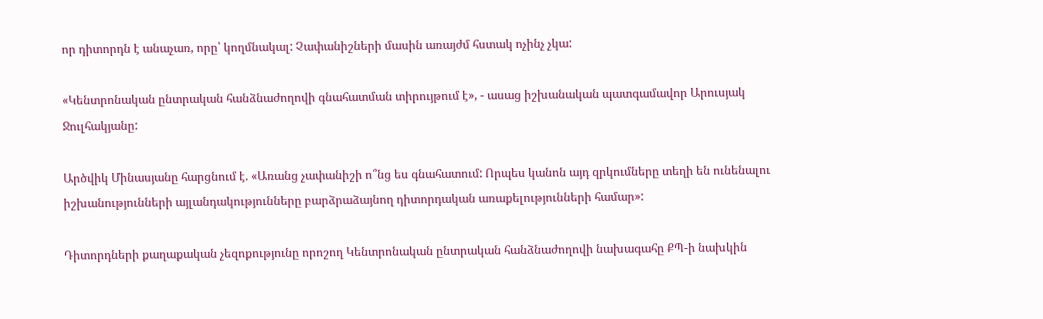որ դիտորդն է անաչառ, որը՝ կողմնակալ: Չափանիշների մասին առայժմ հստակ ոչինչ չկա:

«Կենտրոնական ընտրական հանձնաժողովի գնահատման տիրույթում է», - ասաց իշխանական պատգամավոր Արուսյակ Ջուլհակյանը:

Արծվիկ Մինասյանը հարցնում է. «Առանց չափանիշի ո՞նց ես գնահատում: Որպես կանոն այդ զրկումները տեղի են ունենալու իշխանությունների այլանդակությունները բարձրաձայնող դիտորդական առաքելությունների համար»:

Դիտորդների քաղաքական չեզոքությունը որոշող Կենտրոնական ընտրական հանձնաժողովի նախագահը ՔՊ-ի նախկին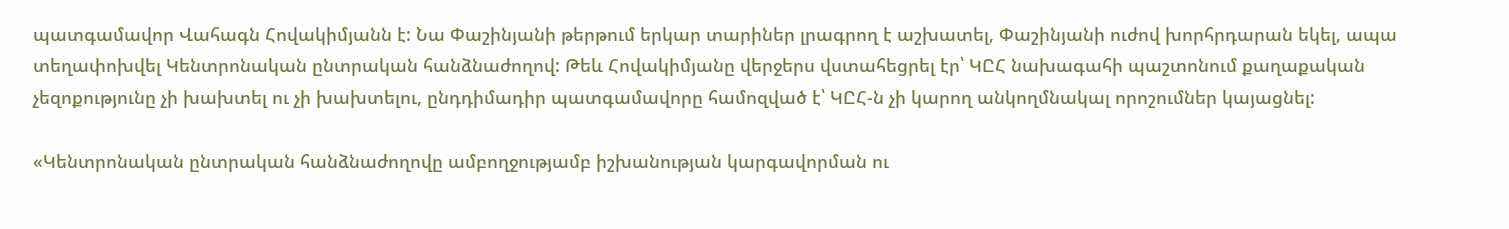պատգամավոր Վահագն Հովակիմյանն է: Նա Փաշինյանի թերթում երկար տարիներ լրագրող է աշխատել, Փաշինյանի ուժով խորհրդարան եկել, ապա տեղափոխվել Կենտրոնական ընտրական հանձնաժողով: Թեև Հովակիմյանը վերջերս վստահեցրել էր՝ ԿԸՀ նախագահի պաշտոնում քաղաքական չեզոքությունը չի խախտել ու չի խախտելու, ընդդիմադիր պատգամավորը համոզված է՝ ԿԸՀ-ն չի կարող անկողմնակալ որոշումներ կայացնել:

«Կենտրոնական ընտրական հանձնաժողովը ամբողջությամբ իշխանության կարգավորման ու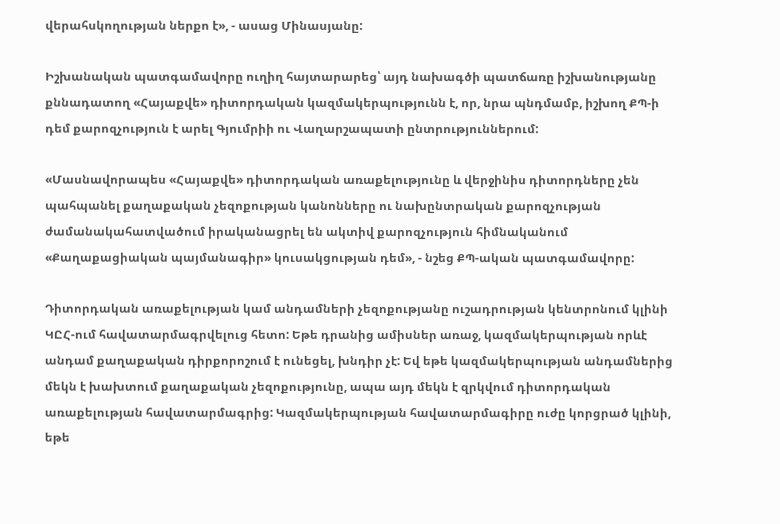վերահսկողության ներքո է», - ասաց Մինասյանը:

Իշխանական պատգամավորը ուղիղ հայտարարեց՝ այդ նախագծի պատճառը իշխանությանը քննադատող «Հայաքվե» դիտորդական կազմակերպությունն է, որ, նրա պնդմամբ, իշխող ՔՊ-ի դեմ քարոզչություն է արել Գյումրիի ու Վաղարշապատի ընտրություններում:

«Մասնավորապես «Հայաքվե» դիտորդական առաքելությունը և վերջինիս դիտորդները չեն պահպանել քաղաքական չեզոքության կանոնները ու նախընտրական քարոզչության ժամանակահատվածում իրականացրել են ակտիվ քարոզչություն հիմնականում «Քաղաքացիական պայմանագիր» կուսակցության դեմ», - նշեց ՔՊ-ական պատգամավորը:

Դիտորդական առաքելության կամ անդամների չեզոքությանը ուշադրության կենտրոնում կլինի ԿԸՀ-ում հավատարմագրվելուց հետո: Եթե դրանից ամիսներ առաջ, կազմակերպության որևէ անդամ քաղաքական դիրքորոշում է ունեցել, խնդիր չէ: Եվ եթե կազմակերպության անդամներից մեկն է խախտում քաղաքական չեզոքությունը, ապա այդ մեկն է զրկվում դիտորդական առաքելության հավատարմագրից: Կազմակերպության հավատարմագիրը ուժը կորցրած կլինի, եթե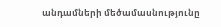անդամների մեծամասնությունը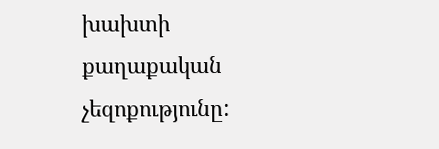խախտի քաղաքական չեզոքությունը: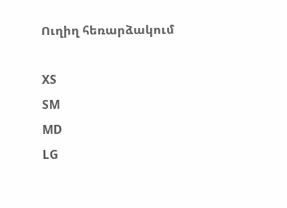Ուղիղ հեռարձակում

XS
SM
MD
LG